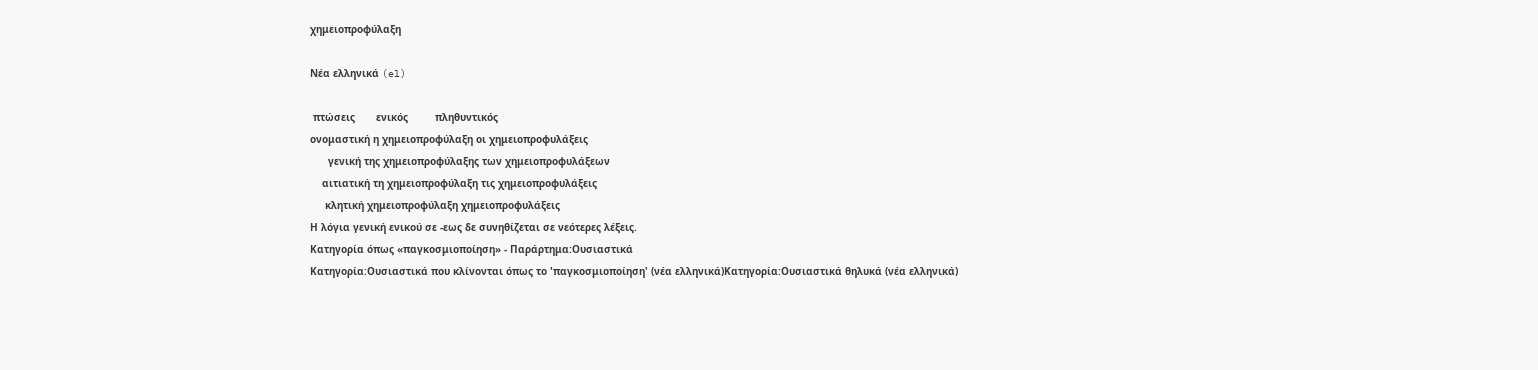χημειοπροφύλαξη

Νέα ελληνικά (el)

 πτώσεις       ενικός         πληθυντικός
ονομαστική η χημειοπροφύλαξη οι χημειοπροφυλάξεις
      γενική της χημειοπροφύλαξης των χημειοπροφυλάξεων
    αιτιατική τη χημειοπροφύλαξη τις χημειοπροφυλάξεις
     κλητική χημειοπροφύλαξη χημειοπροφυλάξεις
Η λόγια γενική ενικού σε -εως δε συνηθίζεται σε νεότερες λέξεις.
Κατηγορία όπως «παγκοσμιοποίηση» - Παράρτημα:Ουσιαστικά
Κατηγορία:Ουσιαστικά που κλίνονται όπως το 'παγκοσμιοποίηση' (νέα ελληνικά)Κατηγορία:Ουσιαστικά θηλυκά (νέα ελληνικά)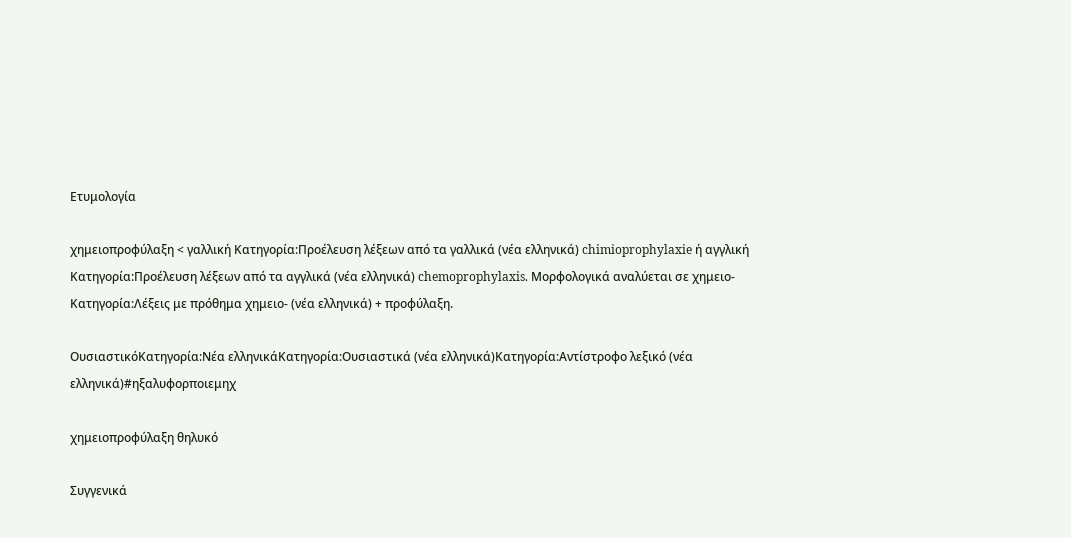Ετυμολογία

χημειοπροφύλαξη < γαλλική Κατηγορία:Προέλευση λέξεων από τα γαλλικά (νέα ελληνικά) chimioprophylaxie ή αγγλική Κατηγορία:Προέλευση λέξεων από τα αγγλικά (νέα ελληνικά) chemoprophylaxis. Μορφολογικά αναλύεται σε χημειο-Κατηγορία:Λέξεις με πρόθημα χημειο- (νέα ελληνικά) + προφύλαξη.

ΟυσιαστικόΚατηγορία:Νέα ελληνικάΚατηγορία:Ουσιαστικά (νέα ελληνικά)Κατηγορία:Αντίστροφο λεξικό (νέα ελληνικά)#ηξαλυφορποιεμηχ

χημειοπροφύλαξη θηλυκό

Συγγενικά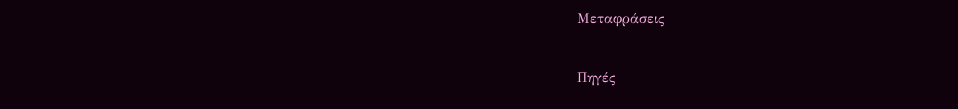Μεταφράσεις

Πηγές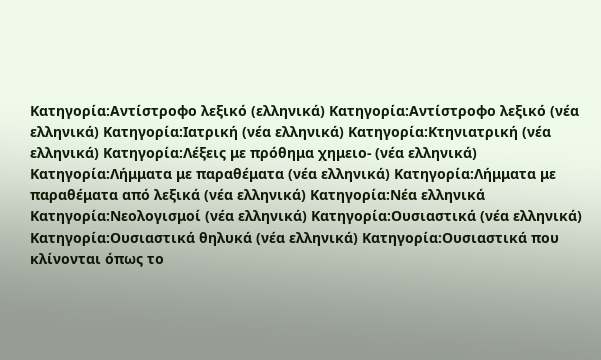Κατηγορία:Αντίστροφο λεξικό (ελληνικά) Κατηγορία:Αντίστροφο λεξικό (νέα ελληνικά) Κατηγορία:Ιατρική (νέα ελληνικά) Κατηγορία:Κτηνιατρική (νέα ελληνικά) Κατηγορία:Λέξεις με πρόθημα χημειο- (νέα ελληνικά) Κατηγορία:Λήμματα με παραθέματα (νέα ελληνικά) Κατηγορία:Λήμματα με παραθέματα από λεξικά (νέα ελληνικά) Κατηγορία:Νέα ελληνικά Κατηγορία:Νεολογισμοί (νέα ελληνικά) Κατηγορία:Ουσιαστικά (νέα ελληνικά) Κατηγορία:Ουσιαστικά θηλυκά (νέα ελληνικά) Κατηγορία:Ουσιαστικά που κλίνονται όπως το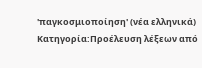'παγκοσμιοποίηση' (νέα ελληνικά) Κατηγορία:Προέλευση λέξεων από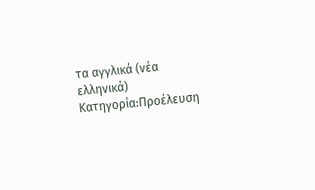τα αγγλικά (νέα ελληνικά) Κατηγορία:Προέλευση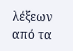λέξεων από τα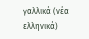γαλλικά (νέα ελληνικά)